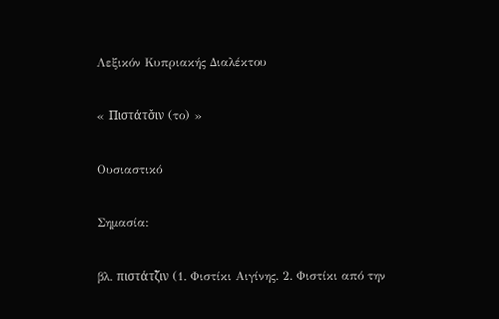Λεξικόν Κυπριακής Διαλέκτου

« Πιστάτσ̌ιν (το) »

Ουσιαστικό

Σημασία:

βλ. πιστάτζ̌ιν (1. Φιστίκι Αιγίνης. 2. Φιστίκι από την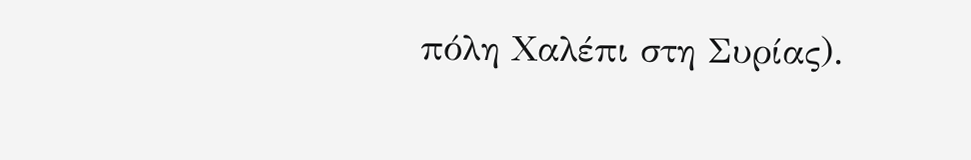πόλη Χαλέπι στη Συρίας).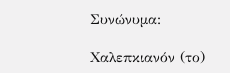Συνώνυμα:

Χαλεπκιανόν (το)